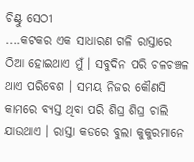ଚିଣ୍ଟୁ ସେଠୀ
....କଟକର ଏକ ସାଧାରଣ ଗଳି ରାସ୍ତାରେ ଠିଆ ହୋଇଥାଏ ମୁଁ । ସବୁଦିନ ପରି ଚଳଚଞ୍ଚଳ ଥାଏ ପରିବେଶ । ସମୟ ନିଜର କୌଣସି କାମରେ ବ୍ୟସ୍ତ ଥିବା ପରି ଶିଘ୍ର ଶିଘ୍ର ଚାଲି ଯାଉଥାଏ । ରାସ୍ତା କଡରେ ବୁଲା କୁକୁରମାନେ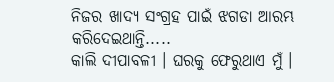ନିଜର ଖାଦ୍ୟ ସଂଗ୍ରହ ପାଇଁ ଝଗଡା ଆରମ୍ଭ କରିଦେଇଥାନ୍ତି.....
କାଲି ଦୀପାବଳୀ । ଘରକୁ ଫେରୁଥାଏ ମୁଁ ।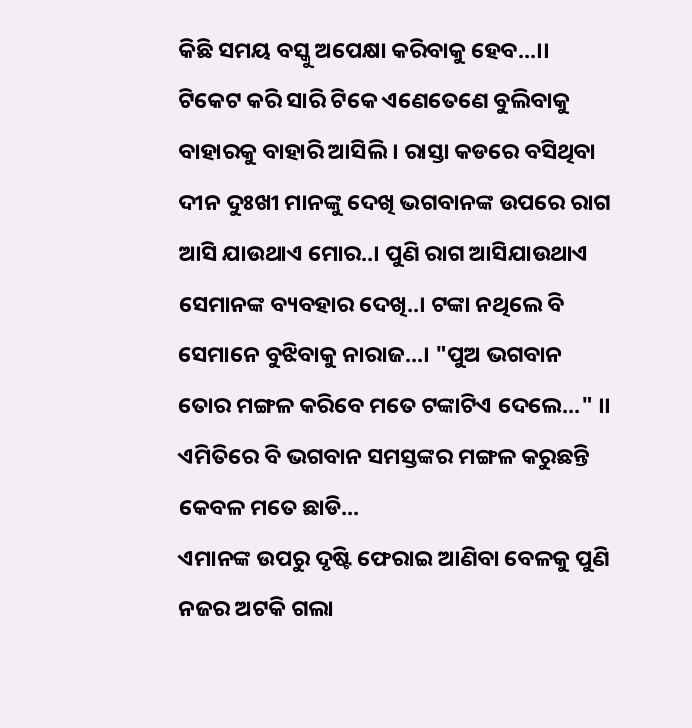କିଛି ସମୟ ବସ୍କୁ ଅପେକ୍ଷା କରିବାକୁ ହେବ...।। ଟିକେଟ କରି ସାରି ଟିକେ ଏଣେତେଣେ ବୁଲିବାକୁ ବାହାରକୁ ବାହାରି ଆସିଲି । ରାସ୍ତା କଡରେ ବସିଥିବା ଦୀନ ଦୁଃଖୀ ମାନଙ୍କୁ ଦେଖି ଭଗବାନଙ୍କ ଉପରେ ରାଗ ଆସି ଯାଉଥାଏ ମୋର..। ପୁଣି ରାଗ ଆସିଯାଉଥାଏ ସେମାନଙ୍କ ବ୍ୟବହାର ଦେଖି..। ଟଙ୍କା ନଥିଲେ ବି ସେମାନେ ବୁଝିବାକୁ ନାରାଜ...। "ପୁଅ ଭଗବାନ ତୋର ମଙ୍ଗଳ କରିବେ ମତେ ଟଙ୍କାଟିଏ ଦେଲେ..." ।। ଏମିତିରେ ବି ଭଗବାନ ସମସ୍ତଙ୍କର ମଙ୍ଗଳ କରୁଛନ୍ତି କେବଳ ମତେ ଛାଡି...
ଏମାନଙ୍କ ଉପରୁ ଦୃଷ୍ଟି ଫେରାଇ ଆଣିବା ବେଳକୁ ପୁଣି ନଜର ଅଟକି ଗଲା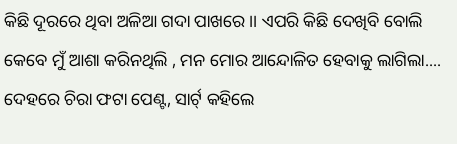କିଛି ଦୂରରେ ଥିବା ଅଳିଆ ଗଦା ପାଖରେ ।। ଏପରି କିଛି ଦେଖିବି ବୋଲି କେବେ ମୁଁ ଆଶା କରିନଥିଲି , ମନ ମୋର ଆନ୍ଦୋଳିତ ହେବାକୁ ଲାଗିଲା....
ଦେହରେ ଚିରା ଫଟା ପେଣ୍ଟ, ସାର୍ଟ୍ କହିଲେ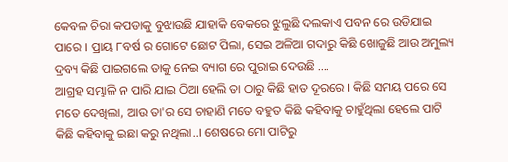କେବଳ ଚିରା କପଡାକୁ ବୁଝାଉଛି ଯାହାକି ବେକରେ ଝୁଲୁଛି ଦଲକାଏ ପବନ ରେ ଉଡିଯାଇ ପାରେ । ପ୍ରାୟ ୮ବର୍ଷ ର ଗୋଟେ ଛୋଟ ପିଲା, ସେଇ ଅଳିଆ ଗଦାରୁ କିଛି ଖୋଜୁଛି ଆଉ ଅମୁଲ୍ୟ ଦ୍ରବ୍ୟ କିଛି ପାଇଗଲେ ତାକୁ ନେଇ ବ୍ୟାଗ ରେ ପୁରାଇ ଦେଉଛି ....
ଆଗ୍ରହ ସମ୍ଭାଳି ନ ପାରି ଯାଇ ଠିଆ ହେଲି ତା ଠାରୁ କିଛି ହାତ ଦୂରରେ । କିଛି ସମୟ ପରେ ସେ ମତେ ଦେଖିଲା, ଆଉ ତା'ର ସେ ଚାହାଣି ମତେ ବହୁତ କିଛି କହିବାକୁ ଚାହୁଁଥିଲା ହେଲେ ପାଟି କିଛି କହିବାକୁ ଇଛା କରୁ ନଥିଲା..। ଶେଷରେ ମୋ ପାଟିରୁ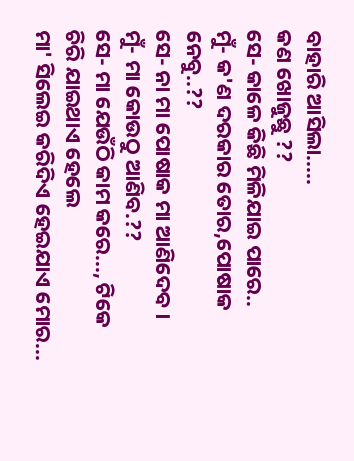ବାହାରି ଆସିଲା.....
କଣ ଖୋଜୁଛୁ ??
ସେ- କାଳେ କିଛି ମିଳିଯାଇ ପାରେ..
ମୁଁ- କ'ଣ ଦରକାର ତୋର,ପୋଷାକ ନେବୁ..??
ସେ- ନା ମା ପୋଷାକ ମା ଆଣିଦେବ ।
ମୁଁ- ମା କୋଉଠୁ ଆଣିବ.??
ସେ- ମା ଯେଉଁଠି କାମ କରେ..., ଟିକେ ଚିରି ଯାଇଥାଏ ହେଲେ
ମା' ସିଲେଇ କରିଦିଏ ହେଇଯାଏ ମୋର...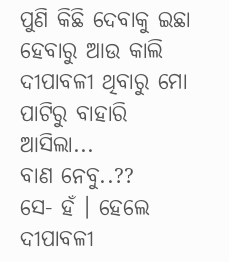ପୁଣି କିଛି ଦେବାକୁ ଇଛା ହେବାରୁ ଆଉ କାଲି ଦୀପାବଳୀ ଥିବାରୁ ମୋ ପାଟିରୁ ବାହାରି ଆସିଲା...
ବାଣ ନେବୁ..??
ସେ- ହଁ । ହେଲେ ଦୀପାବଳୀ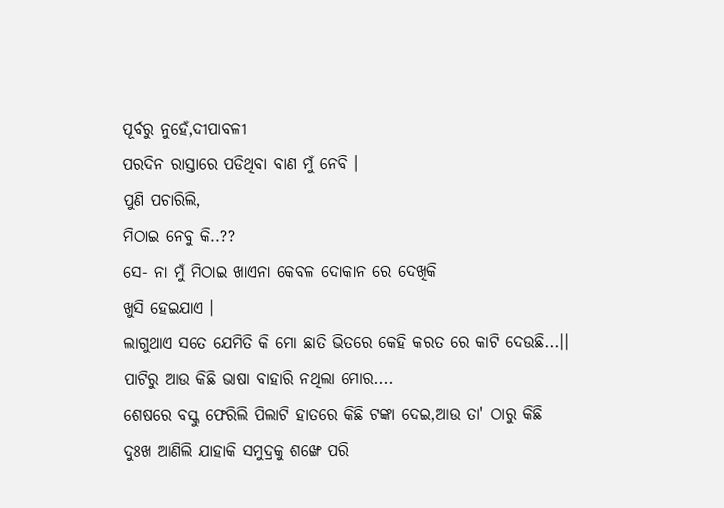ପୂର୍ବରୁ ନୁହେଁ,ଦୀପାବଳୀ
ପରଦିନ ରାସ୍ତାରେ ପଡିଥିବା ବାଣ ମୁଁ ନେବି ।
ପୁଣି ପଚାରିଲି,
ମିଠାଇ ନେବୁ କି..??
ସେ- ନା ମୁଁ ମିଠାଇ ଖାଏନା କେବଳ ଦୋକାନ ରେ ଦେଖିକି
ଖୁସି ହେଇଯାଏ ।
ଲାଗୁଥାଏ ସତେ ଯେମିତି କି ମୋ ଛାତି ଭିତରେ କେହି କରତ ରେ କାଟି ଦେଉଛି...।। ପାଟିରୁ ଆଉ କିଛି ଭାଷା ବାହାରି ନଥିଲା ମୋର....
ଶେଷରେ ବସ୍କୁ ଫେରିଲି ପିଲାଟି ହାତରେ କିଛି ଟଙ୍କା ଦେଇ,ଆଉ ତା' ଠାରୁ କିଛି ଦୁଃଖ ଆଣିଲି ଯାହାକି ସମୁଦ୍ରକୁ ଶଙ୍ଖେ ପରି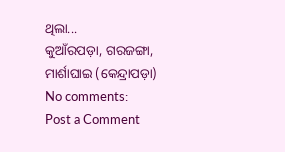ଥିଲା...
କୁଆଁରପଡ଼ା, ଗରଜଙ୍ଗା,
ମାର୍ଶାଘାଇ (କେନ୍ଦ୍ରାପଡ଼ା)
No comments:
Post a Comment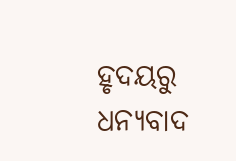ହୃଦୟରୁ ଧନ୍ୟବାଦ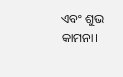ଏବଂ ଶୁଭ କାମନା।